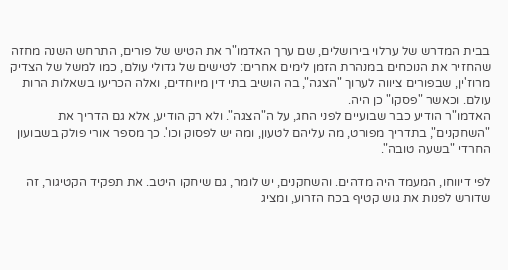בבית המדרש של ערלוי בירושלים, שם ערך האדמו"ר את הטיש של פורים, התרחש השנה מחזה שהחזיר את הנוכחים במנהרת הזמן לימים אחרים: לטישים של גדולי עולם, כמו למשל של הצדיק מרוז'ין, שבפורים ציווה לערוך "הצגה", בה הושיב בתי דין מיוחדים, ואלה הכריעו בשאלות הרות עולם. וכאשר "פסקו" כן היה.
האדמו"ר הודיע כבר שבועיים לפני החג, על ה"הצגה". ולא רק הודיע, אלא גם הדריך את "השחקנים", בתדריך מפורט, מה עליהם לטעון, ומה יש לפסוק וכו'. כך מספר אורי פולק בשבועון החרדי "בשעה טובה".

לפי דיווחו, המעמד היה מדהים. והשחקנים, יש לומר, גם שיחקו היטב. את תפקיד הקטיגור, זה שדורש לפנות את גוש קטיף בכח הזרוע, ומציג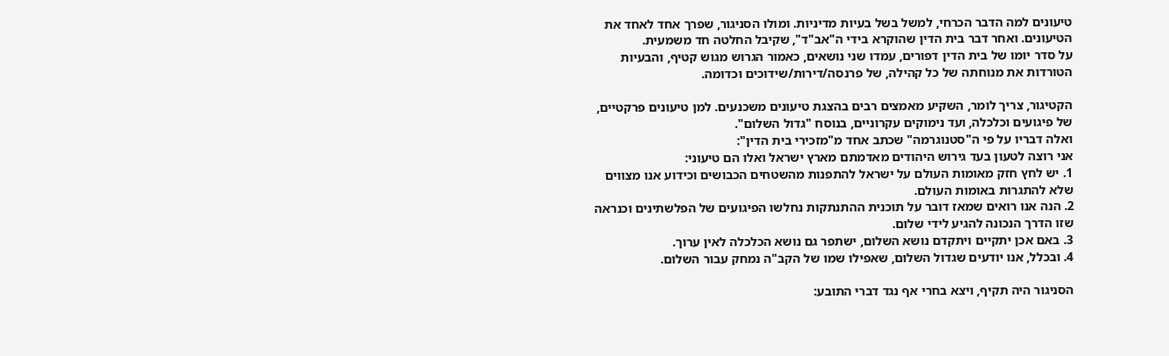טיעונים למה הדבר הכרחי, למשל בשל בעיות מדיניות. ומולו הסניגור, שפרך אחד לאחד את הטיעונים. ואחר דבר בית הדין שהוקרא בידי ה"אב"ד", שקיבל החלטה חד משמעית.
על סדר יומו של בית הדין דפורים, עמדו שני נושאים, כאמור הגרוש מגוש קטיף, והבעיות הטורדות את מנוחתה של כל קהילה, של פרנסה/דירות/שידוכים וכדומה.

הקטיגור, צריך לומר, השקיע מאמצים רבים בהצגת טיעונים משכנעים. למן טיעונים פרקטיים, של פיגועים וכלכלה, ועד נימוקים עקרוניים, בנוסח "גדול השלום".
ואלה דבריו על פי ה"סטנוגרמה" שכתב אחד מ"מזכירי בית הדין":
אני רוצה לטעון בעד גירוש היהודים מאדמתם מארץ ישראל ואלו הם טיעוני:
1. יש לחץ חזק מאומות העולם על ישראל להתפנות מהשטחים הכבושים וכידוע אנו מצווים שלא להתגרות באומות העולם.
2. הנה אנו רואים שמאז דובר על תוכנית ההתנתקות נחלשו הפיגועים של הפלשתינים וכנראה שזו הדרך הנכונה להגיע לידי שלום.
3. באם אכן יתקיים ויתקדם נושא השלום, ישתפר גם נושא הכלכלה לאין ערוך.
4. ובכלל, אנו יודעים שגדול השלום, שאפילו שמו של הקב"ה נמחק עבור השלום.

הסניגור היה תקיף, ויצא בחרי אף נגד דברי התובע: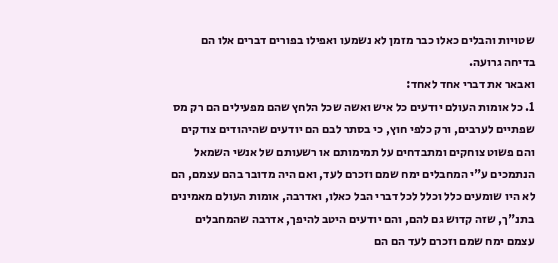שטויות והבלים כאלו כבר מזמן לא נשמעו ואפילו בפורים דברים אלו הם בדיחה גרועה.
ואבאר את דברי אחד לאחד:
1. כל אומות העולם יודעים כל איש ואשה שכל הלחץ שהם מפעילים הם רק מס שפתיים לערבים, ורק כלפי חוץ, כי בסתר לבם הם יודעים שהיהודים צודקים והם פשוט צוחקים ומתבדחים על תמימותם או רשעותם של אנשי השמאל הנתמכים ע"י המחבלים ימח שמם וזכרם לעד, ואם היה מדובר בהם עצמם, הם לא היו שומעים כלל וכלל לכל דברי הבל כאלו, ואדרבה, אומות העולם מאמינים בתנ"ך, שזה קדוש גם להם, והם יודעים היטב להיפך, אדרבה שהמחבלים עצמם ימח שמם וזכרם לעד הם הם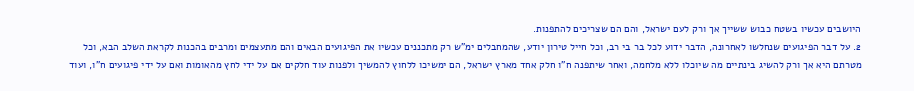היושבים עכשיו בשטח כבוש ששייך אך ורק לעם ישראל, והם הם שצריכים להתפנות.
2. על דבר הפיגועים שנחלשו לאחרונה, הדבר ידוע לכל בר בי רב, וכל חייל טירון יודע, שהמחבלים ימ"ש רק מתכננים עכשיו את הפיגועים הבאים והם מתעצמים ומרבים בהכנות לקראת השלב הבא, וכל מטרתם היא אך ורק להשיג בינתיים מה שיוכלו ללא מלחמה, ואחר שיתפנה ח"ו חלק אחד מארץ ישראל, הם ימשיכו ללחוץ להמשיך ולפנות עוד חלקים אם על ידי לחץ מהאומות ואם על ידי פיגועים ח"ו, ועוד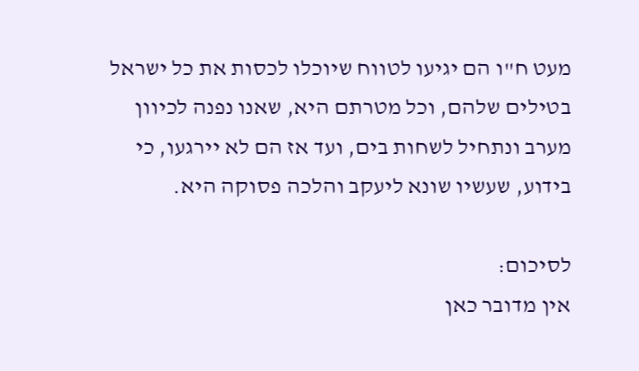מעט ח"ו הם יגיעו לטווח שיוכלו לכסות את כל ישראל בטילים שלהם, וכל מטרתם היא, שאנו נפנה לכיוון מערב ונתחיל לשחות בים, ועד אז הם לא יירגעו, כי בידוע, שעשיו שונא ליעקב והלכה פסוקה היא.

לסיכום:
אין מדובר כאן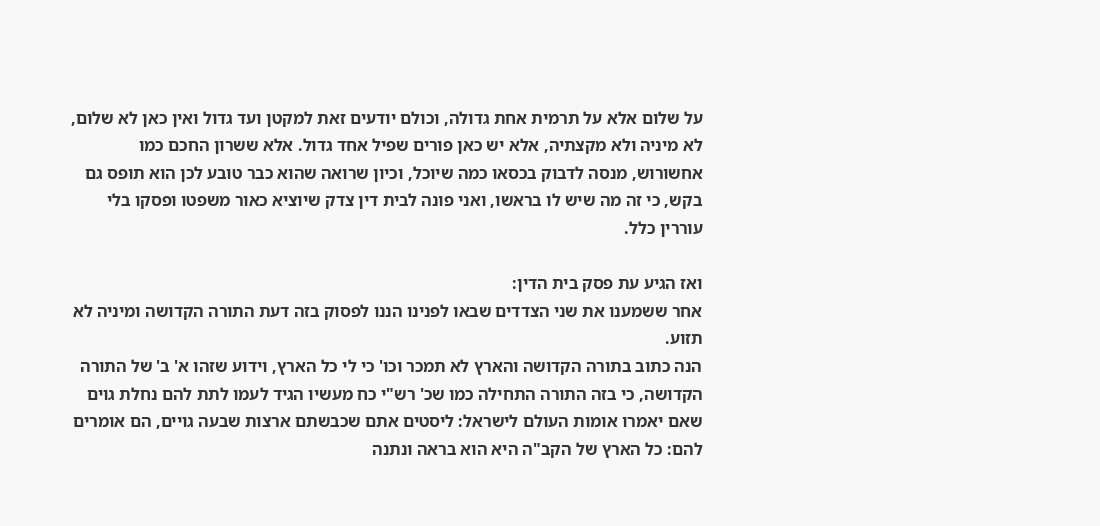על שלום אלא על תרמית אחת גדולה, וכולם יודעים זאת למקטן ועד גדול ואין כאן לא שלום, לא מיניה ולא מקצתיה, אלא יש כאן פורים שפיל אחד גדול. אלא ששרון החכם כמו אחשורוש, מנסה לדבוק בכסאו כמה שיוכל, וכיון שרואה שהוא כבר טובע לכן הוא תופס גם בקש, כי זה מה שיש לו בראשו, ואני פונה לבית דין צדק שיוציא כאור משפטו ופסקו בלי עוררין כלל.

ואז הגיע עת פסק בית הדין:
אחר ששמענו את שני הצדדים שבאו לפנינו הננו לפסוק בזה דעת התורה הקדושה ומיניה לא תזוע.
הנה כתוב בתורה הקדושה והארץ לא תמכר וכו' כי לי כל הארץ, וידוע שזהו א' ב' של התורה הקדושה, כי בזה התורה התחילה כמו שכ' רש"י כח מעשיו הגיד לעמו לתת להם נחלת גוים שאם יאמרו אומות העולם לישראל: ליסטים אתם שכבשתם ארצות שבעה גויים, הם אומרים להם: כל הארץ של הקב"ה היא הוא בראה ונתנה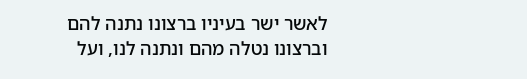לאשר ישר בעיניו ברצונו נתנה להם וברצונו נטלה מהם ונתנה לנו, ועל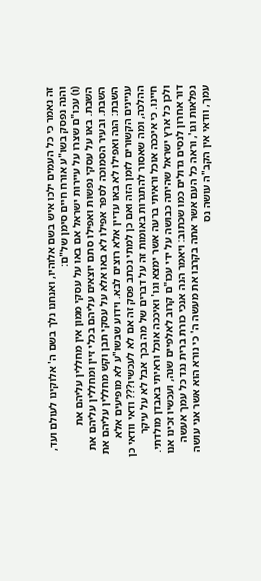זה נאמר כי כל העמים ילכו איש בשם אלוהיו, ואנחנו נלך בשם ה' אלוקינו לעולם ועד, והנה נפסק בשו"ע אורח חיים סימן של"ם:
(ו) עכו"ם שצרו על עיירות ישראל אם באו על עסקי ממון אין מחללין עליהם את השבת. באו על עסקי נפשות ואפילו סתם יוצאים עליהם בכלי זיין ומחללין עליהם את השבת. ובעיר הסמוכה לספר אפילו לא באו אלא על עסקי תבן וקש מחללין עליהם את השבת: הגה ואפילו לא באו עדיין אלא רוצים לבא. וידוע שבשו"ע לא מופיעים אלא עניינים הקשורים לזמן הזה ואם כן למתי נכתב פסק זה אם לא לעכשיו??? ודאי וודאי כן ההלכה, ומה שאסור להתגרות באומות זה על דברים של מה בכך אבל לא על עיקר חיינו. כי איככה אוכל וראיתי ברעה אשר ימצא וגו' ואיככה אוכל וראיתי באבדן מולדתי. ולכן כל ארץ ישראל שהיתה כבושה על ידי עכו"ם קרוב לאלפיים שנה, ועכשיו זכינו אנו דור אחרון לנסים גדולים כמו שכתוב: ויאמר הנה אנכי כורת ברית נגד כל עמך אעשה נפלאות וגו', וראה כל העם אשר אתה בקרבו את מעשה ה' כי נורא הוא אשר אני עושה עמך, וודאי אין הקב"ה עושה נס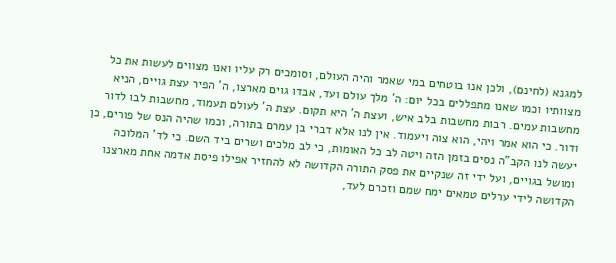למגנא (לחינם), ולכן אנו בוטחים במי שאמר והיה העולם, וסומכים רק עליו ואנו מצווים לעשות את כל מצוותיו וכמו שאנו מתפללים בכל יום: ה' מלך עולם ועד, אבדו גוים מארצו, ה' הפיר עצת גויים, הניא מחשבות עמים. רבות מחשבות בלב איש, ועצת ה' היא תקום. עצת ה' לעולם תעמוד, מחשבות לבו לדור ודור. כי הוא אמר ויהי, הוא צוה ויעמוד. אין לנו אלא דברי בן עמרם בתורה, וכמו שהיה הנס של פורים, כן יעשה לנו הקב"ה נסים בזמן הזה ויטה לב כל האומות, כי לב מלכים ושרים ביד השם. כי לד' המלוכה ומושל בגויים, ועל ידי זה שנקיים את פסק התורה הקדושה לא להחזיר אפילו פיסת אדמה אחת מארצנו הקדושה לידי ערלים טמאים ימח שמם וזכרם לעד,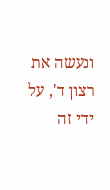ונעשה את רצון ד', על ידי זה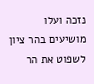נזכה ועלו מושיעים בהר ציון לשפוט את הר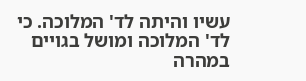עשיו והיתה לד' המלוכה. כי לד' המלוכה ומושל בגויים במהרה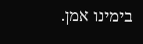בימינו אמן.